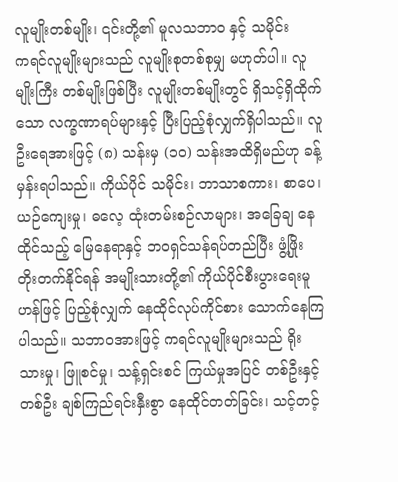လူမျိုးတစ်မျိုး၊ ၎င်းတို့၏ မူလသဘာဝ နှင့် သမိုင်း
ကရင်လူမျိုးများသည် လူမျိုးစုတစ်စုမျှ မဟုတ်ပါ။ လူမျိုးကြီး တစ်မျိုးဖြစ်ပြီး လူမျိုးတစ်မျိုးတွင် ရှိသင့်ရှိထိုက်သော လက္ခဏာရပ်များနှင့် ပြီးပြည့်စုံလျှက်ရှိပါသည်။ လူဦးရေအားဖြင့် (၈) သန်းမှ (၁၀) သန်းအထိရှိမည်ဟု ခန့်မှန်းရပါသည်။ ကိုယ်ပိုင် သမိုင်း၊ ဘာသာစကား၊ စာပေ၊ ယဉ်ကျေးမှု၊ ဓလေ့ ထုံးတမ်းစဉ်လာများ၊ အခြေချ နေထိုင်သည့် မြေနေရာနှင့် ဘဝရှင်သန်ရပ်တည်ပြီး ဖွံ့ဖြိုး တိုးတက်နိုင်ရန် အမျိုးသားတို့၏ ကိုယ်ပိုင်စီးပွားရေးမူဟန်ဖြင့် ပြည့်စုံလျှက် နေထိုင်လုပ်ကိုင်စား သောက်နေကြပါသည်။ သဘာဝအားဖြင့် ကရင်လူမျိုးများသည် ရိုးသားမှု၊ ဖြူစင်မှု၊ သန့်ရှင်းစင် ကြယ်မှုအပြင် တစ်ဦးနှင့်တစ်ဦး ချစ်ကြည်ရင်းနှီးစွာ နေထိုင်တတ်ခြင်း၊ သင့်တင့်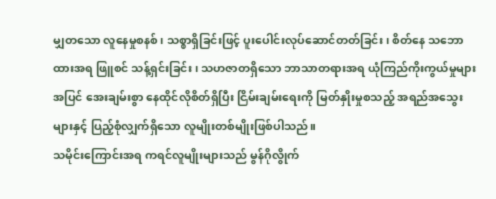မျှတသော လူနေမှုစနစ်၊ သစ္စာရှိခြင်းဖြင့် ပူးပေါင်းလုပ်ဆောင်တတ်ခြင်း၊ စိတ်နေ သဘောထားအရ ဖြူစင် သန့်ရှင်းခြင်း၊ သဟဇာတရှိသော ဘာသာတရားအရ ယုံကြည်ကိုးကွယ်မှုများအပြင် အေးချမ်းစွာ နေထိုင်လိုစိတ်ရှိပြီး ငြိမ်းချမ်းရေးကို မြတ်နှိုးမှုစသည့် အရည်အသွေးများနှင့် ပြည့်စုံလျှက်ရှိသော လူမျိုးတစ်မျိုးဖြစ်ပါသည်။
သမိုင်းကြောင်းအရ ကရင်လူမျိုးများသည် မွန်ဂိုလွိုက်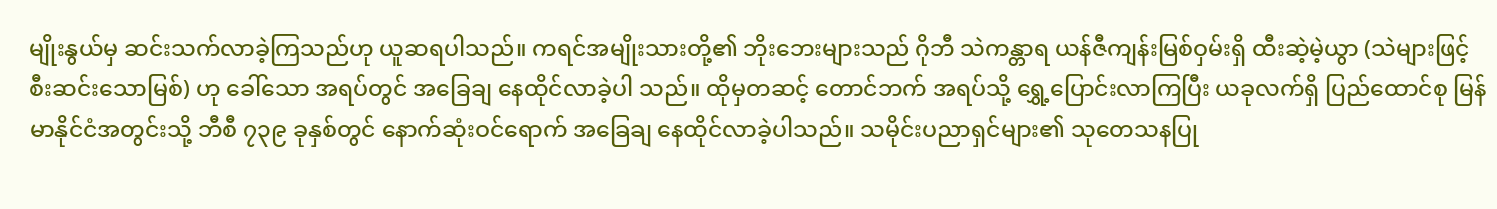မျိုးနွယ်မှ ဆင်းသက်လာခဲ့ကြသည်ဟု ယူဆရပါသည်။ ကရင်အမျိုးသားတို့၏ ဘိုးဘေးများသည် ဂိုဘီ သဲကန္တာရ ယန်ဇီကျန်းမြစ်ဝှမ်းရှိ ထီးဆဲ့မဲ့ယွာ (သဲများဖြင့် စီးဆင်းသောမြစ်) ဟု ခေါ်သော အရပ်တွင် အခြေချ နေထိုင်လာခဲ့ပါ သည်။ ထိုမှတဆင့် တောင်ဘက် အရပ်သို့ ရွှေ့ပြောင်းလာကြပြီး ယခုလက်ရှိ ပြည်ထောင်စု မြန်မာနိုင်ငံအတွင်းသို့ ဘီစီ ၇၃၉ ခုနှစ်တွင် နောက်ဆုံးဝင်ရောက် အခြေချ နေထိုင်လာခဲ့ပါသည်။ သမိုင်းပညာရှင်များ၏ သုတေသနပြု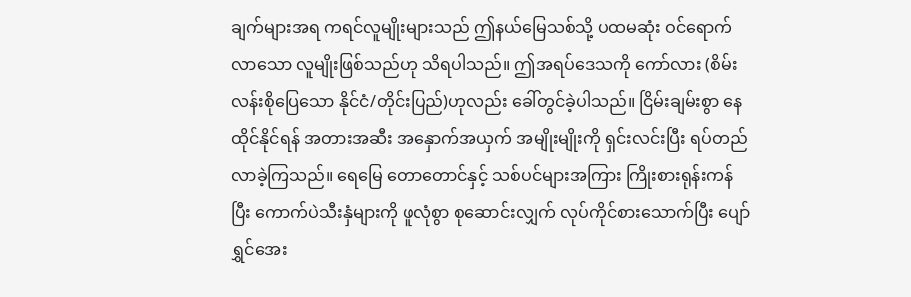ချက်များအရ ကရင်လူမျိုးများသည် ဤနယ်မြေသစ်သို့ ပထမဆုံး ဝင်ရောက်လာသော လူမျိုးဖြစ်သည်ဟု သိရပါသည်။ ဤအရပ်ဒေသကို ကော်လား (စိမ်း လန်းစိုပြေသော နိုင်ငံ/တိုင်းပြည်)ဟုလည်း ခေါ်တွင်ခဲ့ပါသည်။ ငြိမ်းချမ်းစွာ နေထိုင်နိုင်ရန် အတားအဆီး အနှောက်အယှက် အမျိုးမျိုးကို ရှင်းလင်းပြီး ရပ်တည်လာခဲ့ကြသည်။ ရေမြေ တောတောင်နှင့် သစ်ပင်များအကြား ကြိုးစားရုန်းကန်ပြီး ကောက်ပဲသီးနှံများကို ဖူလုံစွာ စုဆောင်းလျှက် လုပ်ကိုင်စားသောက်ပြီး ပျော်ရွှင်အေး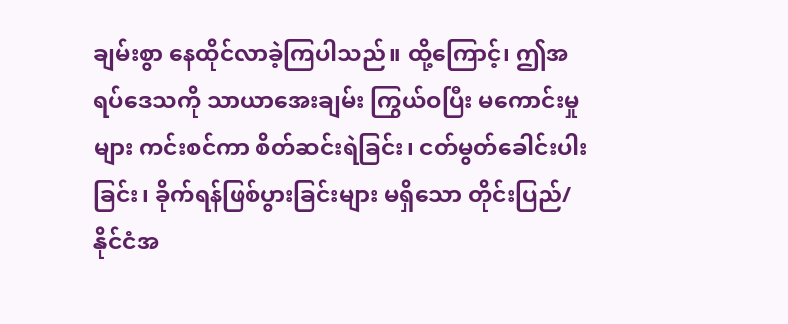ချမ်းစွာ နေထိုင်လာခဲ့ကြပါသည်။ ထို့ကြောင့်၊ ဤအရပ်ဒေသကို သာယာအေးချမ်း ကြွယ်ဝပြီး မကောင်းမှုများ ကင်းစင်ကာ စိတ်ဆင်းရဲခြင်း၊ ငတ်မွတ်ခေါင်းပါးခြင်း၊ ခိုက်ရန်ဖြစ်ပွားခြင်းများ မရှိသော တိုင်းပြည်/နိုင်ငံအ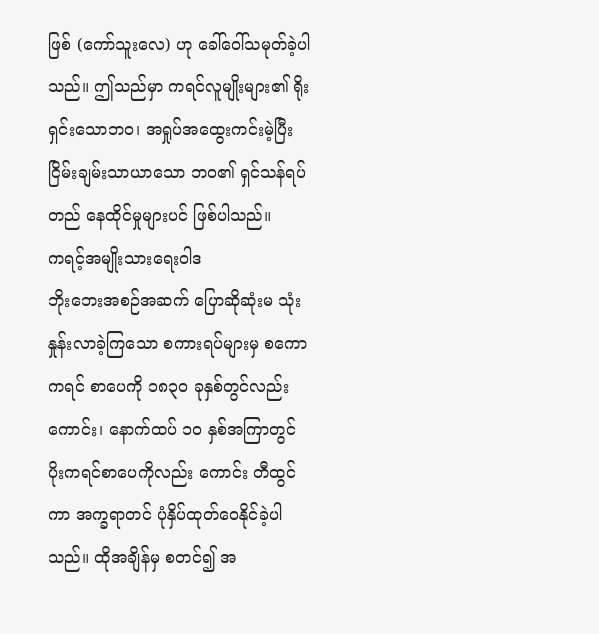ဖြစ် (ကော်သူးလေ) ဟု ခေါ်ဝေါ်သမုတ်ခဲ့ပါသည်။ ဤသည်မှာ ကရင်လူမျိုးများ၏ ရိုးရှင်းသောဘဝ၊ အရှုပ်အထွေးကင်းမဲ့ပြီး ငြိမ်းချမ်းသာယာသော ဘဝ၏ ရှင်သန်ရပ်တည် နေထိုင်မှုများပင် ဖြစ်ပါသည်။
ကရင့်အမျိုးသားရေးဝါဒ
ဘိုးဘေးအစဉ်အဆက် ပြောဆိုဆုံးမ သုံးနှုန်းလာခဲ့ကြသော စကားရပ်များမှ စကောကရင် စာပေကို ၁၈၃၀ ခုနှစ်တွင်လည်းကောင်း၊ နောက်ထပ် ၁၀ နှစ်အကြာတွင် ပိုးကရင်စာပေကိုလည်း ကောင်း တီထွင်ကာ အက္ခရာတင် ပုံနှိပ်ထုတ်ဝေနိုင်ခဲ့ပါသည်။ ထိုအချိန်မှ စတင်၍ အ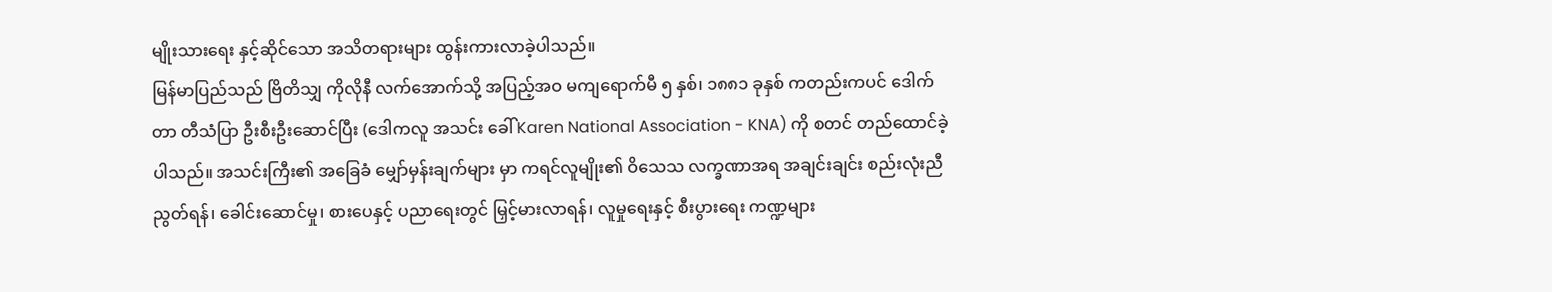မျိုးသားရေး နှင့်ဆိုင်သော အသိတရားများ ထွန်းကားလာခဲ့ပါသည်။
မြန်မာပြည်သည် ဗြိတိသျှ ကိုလိုနီ လက်အောက်သို့ အပြည့်အဝ မကျရောက်မီ ၅ နှစ်၊ ၁၈၈၁ ခုနှစ် ကတည်းကပင် ဒေါက်တာ တီသံပြာ ဦးစီးဦးဆောင်ပြီး (ဒေါကလူ အသင်း ခေါ် Karen National Association - KNA) ကို စတင် တည်ထောင်ခဲ့ပါသည်။ အသင်းကြီး၏ အခြေခံ မျှော်မှန်းချက်များ မှာ ကရင်လူမျိုး၏ ဝိသေသ လက္ခဏာအရ အချင်းချင်း စည်းလုံးညီညွတ်ရန်၊ ခေါင်းဆောင်မှု၊ စားပေနှင့် ပညာရေးတွင် မြှင့်မားလာရန်၊ လူမှုရေးနှင့် စီးပွားရေး ကဏ္ဍများ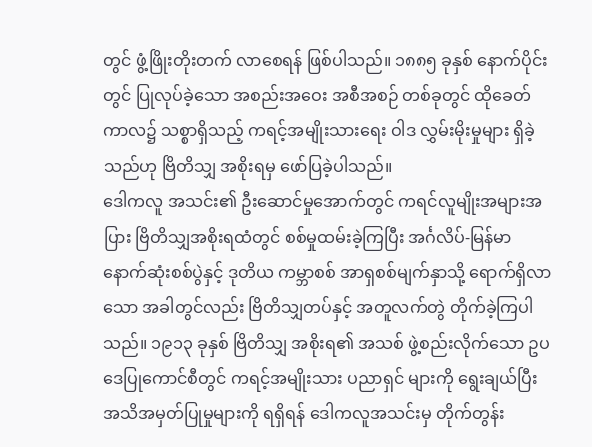တွင် ဖွံ့ဖြိုးတိုးတက် လာစေရန် ဖြစ်ပါသည်။ ၁၈၈၅ ခုနှစ် နောက်ပိုင်းတွင် ပြုလုပ်ခဲ့သော အစည်းအဝေး အစီအစဉ် တစ်ခုတွင် ထိုခေတ်ကာလ၌ သစ္စာရှိသည့် ကရင့်အမျိုးသားရေး ဝါဒ လွှမ်းမိုးမှုများ ရှိခဲ့သည်ဟု ဗြိတိသျှ အစိုးရမှ ဖော်ပြခဲ့ပါသည်။
ဒေါကလူ အသင်း၏ ဦးဆောင်မှုအောက်တွင် ကရင်လူမျိုးအများအပြား ဗြိတိသျှအစိုးရထံတွင် စစ်မှုထမ်းခဲ့ကြပြီး အင်္ဂလိပ်-မြန်မာ နောက်ဆုံးစစ်ပွဲနှင့် ဒုတိယ ကမ္ဘာစစ် အာရှစစ်မျက်နှာသို့ ရောက်ရှိလာသော အခါတွင်လည်း ဗြိတိသျှတပ်နှင့် အတူလက်တွဲ တိုက်ခဲ့ကြပါသည်။ ၁၉၁၃ ခုနှစ် ဗြိတိသျှ အစိုးရ၏ အသစ် ဖွဲ့စည်းလိုက်သော ဥပဒေပြုကောင်စီတွင် ကရင့်အမျိုးသား ပညာရှင် များကို ရွေးချယ်ပြီး အသိအမှတ်ပြုမှုများကို ရရှိရန် ဒေါကလူအသင်းမှ တိုက်တွန်း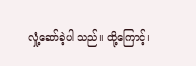လှုံ့ဆော်ခဲ့ပါ သည်။ ထို့ကြောင့်၊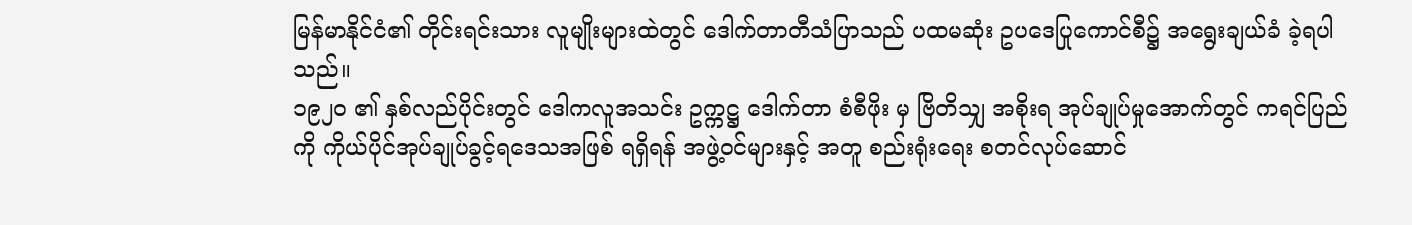မြန်မာနိုင်ငံ၏ တိုင်းရင်းသား လူမျိုးများထဲတွင် ဒေါက်တာတီသံပြာသည် ပထမဆုံး ဥပဒေပြုကောင်စီ၌ အရွေးချယ်ခံ ခဲ့ရပါသည်။
၁၉၂၀ ၏ နှစ်လည်ပိုင်းတွင် ဒေါကလူအသင်း ဥက္ကဋ္ဌ ဒေါက်တာ စံစီဖိုး မှ ဗြိတိသျှ အစိုးရ အုပ်ချုပ်မှုအောက်တွင် ကရင်ပြည်ကို ကိုယ်ပိုင်အုပ်ချုပ်ခွင့်ရဒေသအဖြစ် ရရှိရန် အဖွဲ့ဝင်များနှင့် အတူ စည်းရုံးရေး စတင်လုပ်ဆောင်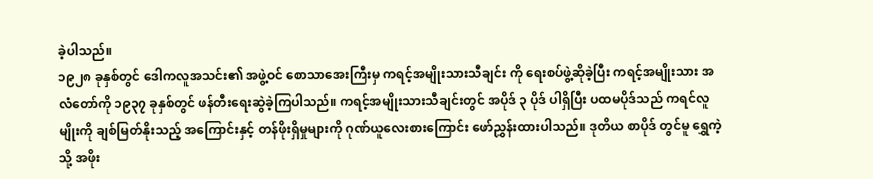ခဲ့ပါသည်။
၁၉၂၈ ခုနှစ်တွင် ဒေါကလူအသင်း၏ အဖွဲ့ဝင် စောသာအေးကြီးမှ ကရင့်အမျိုးသားသီချင်း ကို ရေးစပ်ဖွဲ့ဆိုခဲ့ပြီး ကရင့်အမျိုးသား အလံတော်ကို ၁၉၃၇ ခုနှစ်တွင် ဖန်တီးရေးဆွဲခဲ့ကြပါသည်။ ကရင့်အမျိုးသားသီချင်းတွင် အပိုဒ် ၃ ပိုဒ် ပါရှိပြီး ပထမပိုဒ်သည် ကရင်လူမျိုးကို ချစ်မြတ်နိုးသည့် အကြောင်းနှင့် တန်ဖိုးရှိမှုများကို ဂုဏ်ယူလေးစားကြောင်း ဖော်ညွှန်းထားပါသည်။ ဒုတိယ စာပိုဒ် တွင်မူ ရွှေကဲ့သို့ အဖိုး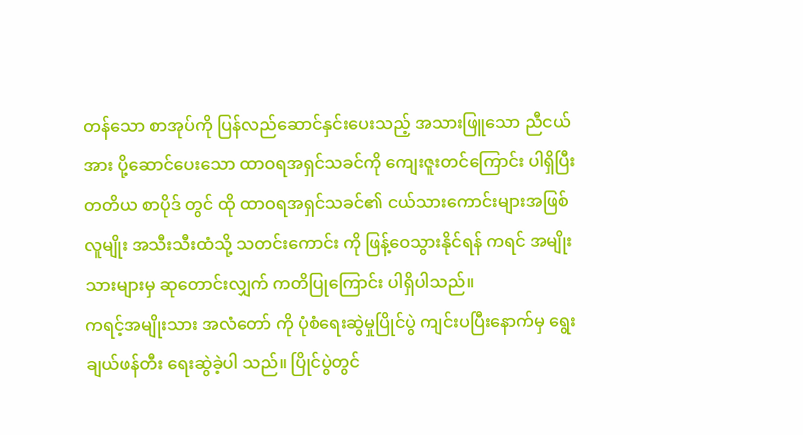တန်သော စာအုပ်ကို ပြန်လည်ဆောင်နှင်းပေးသည့် အသားဖြူသော ညီငယ်အား ပို့ဆောင်ပေးသော ထာဝရအရှင်သခင်ကို ကျေးဇူးတင်ကြောင်း ပါရှိပြီး တတိယ စာပိုဒ် တွင် ထို ထာဝရအရှင်သခင်၏ ငယ်သားကောင်းများအဖြစ် လူမျိုး အသီးသီးထံသို့ သတင်းကောင်း ကို ဖြန့်ဝေသွားနိုင်ရန် ကရင် အမျိုးသားများမှ ဆုတောင်းလျှက် ကတိပြုကြောင်း ပါရှိပါသည်။
ကရင့်အမျိုးသား အလံတော် ကို ပုံစံရေးဆွဲမှုပြိုင်ပွဲ ကျင်းပပြီးနောက်မှ ရွေးချယ်ဖန်တီး ရေးဆွဲခဲ့ပါ သည်။ ပြိုင်ပွဲတွင်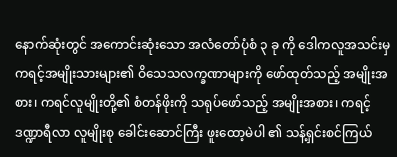နောက်ဆုံးတွင် အကောင်းဆုံးသော အလံတော်ပုံစံ ၃ ခု ကို ဒေါကလူအသင်းမှ ကရင့်အမျိုးသားများ၏ ဝိသေသလက္ခဏာများကို ဖော်ထုတ်သည့် အမျိုးအစား၊ ကရင်လူမျိုးတို့၏ စံတန်ဖိုးကို သရုပ်ဖော်သည့် အမျိုးအစား၊ ကရင့်ဒဏ္ဍာရီလာ လူမျိုးစု ခေါင်းဆောင်ကြီး ဖူးထော့မဲပါ ၏ သန့်ရှင်းစင်ကြယ်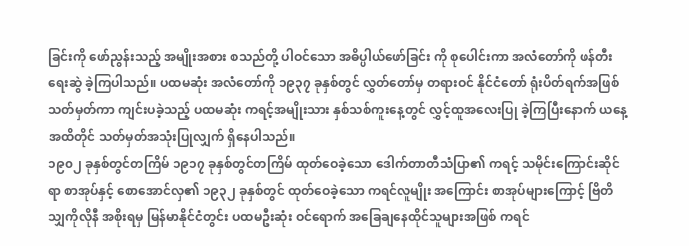ခြင်းကို ဖော်ညွန်းသည့် အမျိုးအစား စသည်တို့ ပါဝင်သော အဓိပ္ပါယ်ဖော်ခြင်း ကို စုပေါင်းကာ အလံတော်ကို ဖန်တီးရေးဆွဲ ခဲ့ကြပါသည်။ ပထမဆုံး အလံတော်ကို ၁၉၃၇ ခုနှစ်တွင် လွှတ်တော်မှ တရားဝင် နိုင်ငံတော် ရုံးပိတ်ရက်အဖြစ် သတ်မှတ်ကာ ကျင်းပခဲ့သည့် ပထမဆုံး ကရင့်အမျိုးသား နှစ်သစ်ကူးနေ့တွင် လွှင့်ထူအလေးပြု ခဲ့ကြပြီးနောက် ယနေ့အထိတိုင် သတ်မှတ်အသုံးပြုလျှက် ရှိနေပါသည်။
၁၉၀၂ ခုနှစ်တွင်တကြိမ် ၁၉၁၇ ခုနှစ်တွင်တကြိမ် ထုတ်ဝေခဲ့သော ဒေါက်တာတီသံပြာ၏ ကရင့် သမိုင်းကြောင်းဆိုင်ရာ စာအုပ်နှင့် စောအောင်လှ၏ ၁၉၃၂ ခုနှစ်တွင် ထုတ်ဝေခဲ့သော ကရင်လူမျိုး အကြောင်း စာအုပ်များကြောင့် ဗြိတိသျှကိုလိုနီ အစိုးရမှ မြန်မာနိုင်ငံတွင်း ပထမဦးဆုံး ဝင်ရောက် အခြေချနေထိုင်သူများအဖြစ် ကရင်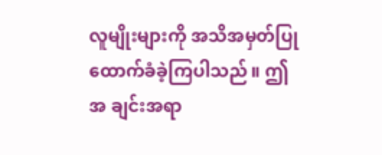လူမျိုးများကို အသိအမှတ်ပြု ထောက်ခံခဲ့ကြပါသည်။ ဤအ ချင်းအရာ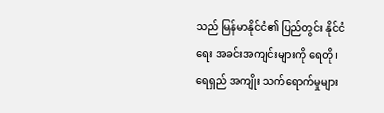သည် မြန်မာနိုင်ငံ၏ ပြည်တွင်း နိုင်ငံရေး အခင်းအကျင်းများကို ရေတို၊ ရေရှည် အကျိုး သက်ရောက်မှုများ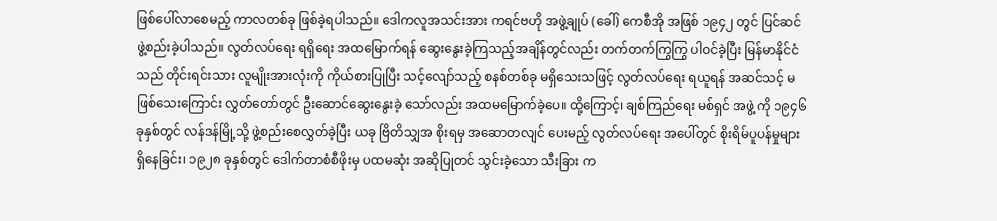ဖြစ်ပေါ်လာစေမည့် ကာလတစ်ခု ဖြစ်ခဲ့ရပါသည်။ ဒေါကလူအသင်းအား ကရင်ဗဟို အဖွဲ့ချုပ် (ခေါ်) ကေစီအို အဖြစ် ၁၉၄၂ တွင် ပြင်ဆင်ဖွဲ့စည်းခဲ့ပါသည်။ လွတ်လပ်ရေး ရရှိရေး အထမြောက်ရန် ဆွေးနွေးခဲ့ကြသည့်အချိန်တွင်လည်း တက်တက်ကြွကြွ ပါဝင်ခဲ့ပြီး မြန်မာနိုင်ငံ သည် တိုင်းရင်းသား လူမျိုးအားလုံးကို ကိုယ်စားပြုပြီး သင့်လျော်သည့် စနစ်တစ်ခု မရှိသေးသဖြင့် လွတ်လပ်ရေး ရယူရန် အဆင်သင့် မဖြစ်သေးကြောင်း လွှတ်တော်တွင် ဦးဆောင်ဆွေးနွေးခဲ့ သော်လည်း အထမမြောက်ခဲ့ပေ။ ထို့ကြောင့်၊ ချစ်ကြည်ရေး မစ်ရှင် အဖွဲ့ ကို ၁၉၄၆ ခုနှစ်တွင် လန်ဒန်မြို့သို့ ဖွဲ့စည်းစေလွှတ်ခဲ့ပြီး ယခု ဗြိတိသျှအ စိုးရမှ အဆောတလျင် ပေးမည့် လွတ်လပ်ရေး အပေါ်တွင် စိုးရိမ်ပူပန်မှုများ ရှိနေခြင်း၊ ၁၉၂၈ ခုနှစ်တွင် ဒေါက်တာစံစီဖိုးမှ ပထမဆုံး အဆိုပြုတင် သွင်းခဲ့သော သီးခြား က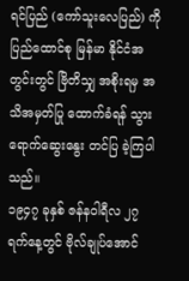ရင်ပြည် (ကော်သူးလေပြည်) ကို ပြည်ထောင်စု မြန်မာ နိုင်ငံအတွင်းတွင် ဗြိတိသျှ အစိုးရမှ အသိအမှတ်ပြု ထောက်ခံရန် သွားရောက်ဆွေးနွေး တင်ပြ ခဲ့ကြပါသည်။
၁၉၄၇ ခုနှစ် ဇန်နဝါရီလ ၂၇ ရက်နေ့တွင် ဗိုလ်ချုပ်အောင်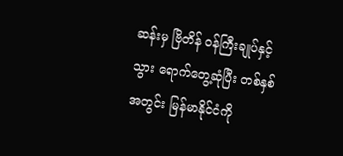ဆန်းမှ ဗြိတိန် ဝန်ကြီးချုပ်နှင့် သွား ရောက်တွေ့ဆုံပြီး တစ်နှစ်အတွင်း မြန်မာနိုင်ငံကို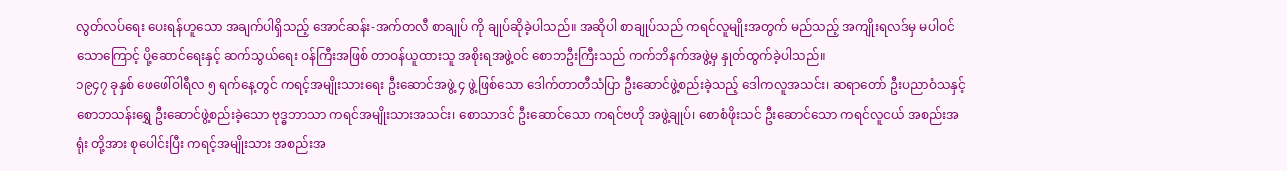လွတ်လပ်ရေး ပေးရန်ဟူသော အချက်ပါရှိသည့် အောင်ဆန်း-အက်တလီ စာချုပ် ကို ချုပ်ဆိုခဲ့ပါသည်။ အဆိုပါ စာချုပ်သည် ကရင်လူမျိုးအတွက် မည်သည့် အကျိုးရလဒ်မှ မပါဝင်သောကြောင့် ပို့ဆောင်ရေးနှင့် ဆက်သွယ်ရေး ဝန်ကြီးအဖြစ် တာဝန်ယူထားသူ အစိုးရအဖွဲ့ဝင် စောဘဦးကြီးသည် ကက်ဘိနက်အဖွဲ့မှ နှုတ်ထွက်ခဲ့ပါသည်။
၁၉၄၇ ခုနှစ် ဖေဖေါ်ဝါရီလ ၅ ရက်နေ့တွင် ကရင့်အမျိုးသားရေး ဦးဆောင်အဖွဲ့ ၄ ဖွဲ့ဖြစ်သော ဒေါက်တာတီသံပြာ ဦးဆောင်ဖွဲ့စည်းခဲ့သည့် ဒေါကလူအသင်း၊ ဆရာတော် ဦးပညာဝံသနှင့် စောဘသန်းရွှေ ဦးဆောင်ဖွဲ့စည်းခဲ့သော ဗုဒ္ဓဘာသာ ကရင်အမျိုးသားအသင်း၊ စောသာဒင် ဦးဆောင်သော ကရင်ဗဟို အဖွဲ့ချုပ်၊ စောစံဖိုးသင် ဦးဆောင်သော ကရင်လူငယ် အစည်းအရုံး တို့အား စုပေါင်းပြီး ကရင့်အမျိုးသား အစည်းအ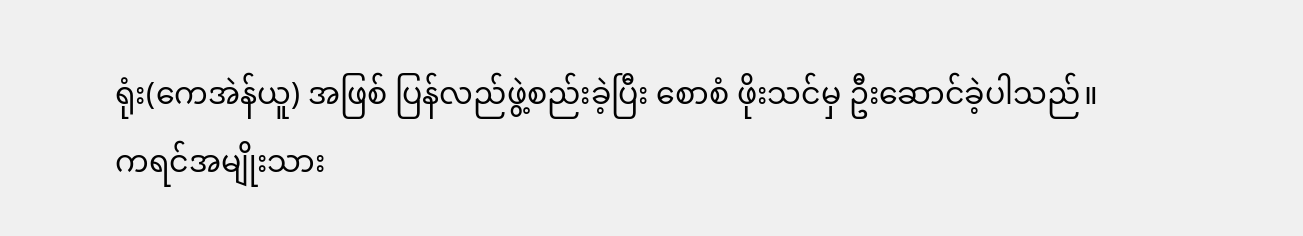ရုံး(ကေအဲန်ယူ) အဖြစ် ပြန်လည်ဖွဲ့စည်းခဲ့ပြီး စောစံ ဖိုးသင်မှ ဦးဆောင်ခဲ့ပါသည်။
ကရင်အမျိုးသား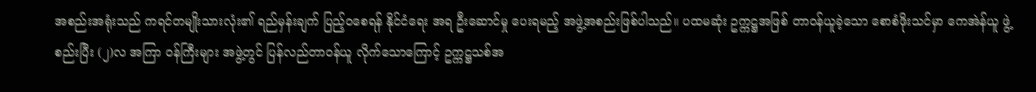အစည်းအရုံးသည် ကရင်တမျိုးသားလုံး၏ ရည်မှန်းချက် ပြည့်ဝစေရန် နိုင်ငံရေး အရ ဦးဆောင်မှု ပေးရမည့် အဖွဲ့အစည်းဖြစ်ပါသည်။ ပထမဆုံး ဥက္ကဋ္ဌအဖြစ် တာဝန်ယူခဲ့သော စောစံဖိုးသင်မှာ ကေအဲန်ယူ ဖွဲ့စည်းပြီး (၂)လ အကြာ ဝန်ကြီးများ အဖွဲ့တွင် ပြန်လည်တာဝန်ယူ လိုက်သောကြောင့် ဥက္ကဋ္ဌသစ်အ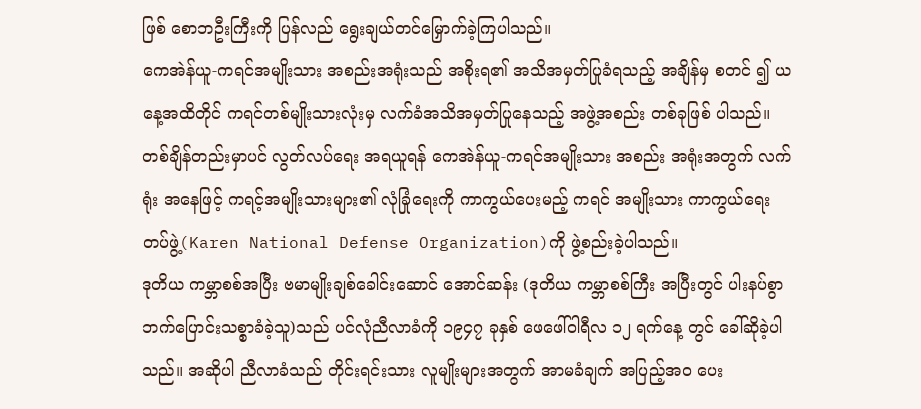ဖြစ် စောဘဦးကြီးကို ပြန်လည် ရွေးချယ်တင်မြှောက်ခဲ့ကြပါသည်။
ကေအဲန်ယူ-ကရင်အမျိုးသား အစည်းအရုံးသည် အစိုးရ၏ အသိအမှတ်ပြုခံရသည့် အချိန်မှ စတင် ၍ ယနေ့အထိတိုင် ကရင်တစ်မျိုးသားလုံးမှ လက်ခံအသိအမှတ်ပြုနေသည့် အဖွဲ့အစည်း တစ်ခုဖြစ် ပါသည်။ တစ်ချိန်တည်းမှာပင် လွတ်လပ်ရေး အရယူရန် ကေအဲန်ယူ-ကရင်အမျိုးသား အစည်း အရုံးအတွက် လက်ရုံး အနေဖြင့် ကရင့်အမျိုးသားများ၏ လုံခြုံရေးကို ကာကွယ်ပေးမည့် ကရင် အမျိုးသား ကာကွယ်ရေး တပ်ဖွဲ့(Karen National Defense Organization)ကို ဖွဲ့စည်းခဲ့ပါသည်။
ဒုတိယ ကမ္ဘာစစ်အပြီး ဗမာမျိုးချစ်ခေါင်းဆောင် အောင်ဆန်း (ဒုတိယ ကမ္ဘာစစ်ကြီး အပြီးတွင် ပါးနပ်စွာ ဘက်ပြောင်းသစ္စာခံခဲ့သူ)သည် ပင်လုံညီလာခံကို ၁၉၄၇ ခုနှစ် ဖေဖေါ်ဝါရီလ ၁၂ ရက်နေ့ တွင် ခေါ်ဆိုခဲ့ပါသည်။ အဆိုပါ ညီလာခံသည် တိုင်းရင်းသား လူမျိုးများအတွက် အာမခံချက် အပြည့်အဝ ပေး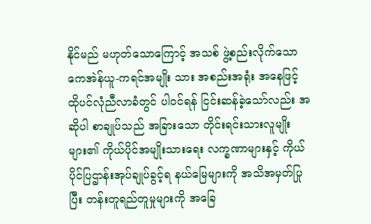နိုင်မည် မဟုတ်သောကြောင့် အသစ် ဖွဲ့စည်းလိုက်သော ကေအဲန်ယူ-ကရင်အမျိုး သား အစည်းအရုံး အနေဖြင့် ထိုပင်လုံညီလာခံတွင် ပါဝင်ရန် ငြင်းဆန်ခဲ့သော်လည်း အဆိုပါ စာချုပ်သည် အခြားသော တိုင်းရင်းသားလူမျိုးများ၏ ကိုယ်ပိုင်အမျိုးသားရေး လက္ခဏာများနှင့် ကိုယ်ပိုင်ပြဌာန်းအုပ်ချုပ်ခွင့်ရ နယ်မြေများကို အသိအမှတ်ပြုပြီး တန်းတူရည်တူမှုများကို အခြေ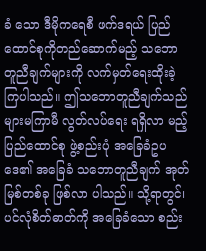ခံ သော ဒီမိုကရေစီ ဖက်ဒရယ် ပြည်ထောင်စုကိုတည်ဆောက်မည့် သဘောတူညီချက်များကို လက်မှတ်ရေးထိုးခဲ့ကြပါသည်။ ဤသဘောတူညီချက်သည် များမကြာမီ လွတ်လပ်ရေး ရရှိလာ မည့် ပြည်ထောင်စု ဖွဲ့စည်းပုံ အခြေခံဥပဒေ၏ အခြေခံ သဘောတူညီချက် အုတ်မြစ်တစ်ခု ဖြစ်လာ ပါသည်။ သို့ရာတွင်၊ ပင်လုံစိတ်ဓာတ်ကို အခြေခံသော စည်း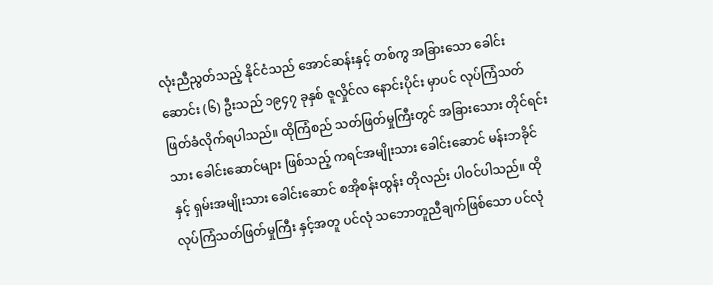လုံးညီညွတ်သည့် နိုင်ငံသည် အောင်ဆန်းနှင့် တစ်ကွ အခြားသော ခေါင်းဆောင်း (၆) ဦးသည် ၁၉၄၇ ခုနှစ် ဇူလှိုင်လ နောင်းပိုင်း မှာပင် လုပ်ကြံသတ်ဖြတ်ခံလိုက်ရပါသည်။ ထိုကြံစည် သတ်ဖြတ်မှုကြီးတွင် အခြားသေား တိုင်ရင်း သား ခေါင်းဆောင်များ ဖြစ်သည့် ကရင်အမျိုးသား ခေါင်းဆောင် မန်းဘခိုင် နှင့် ရှမ်းအမျိုးသား ခေါင်းဆောင် စအိုစန်းထွန်း တိုလည်း ပါဝင်ပါသည်။ ထို လုပ်ကြံသတ်ဖြတ်မှုကြီး နှင့်အတူ ပင်လုံ သဘောတူညီချက်ဖြစ်သော ပင်လုံ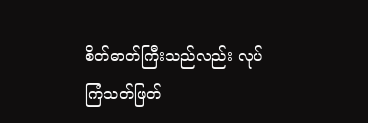စိတ်ဓာတ်ကြီးသည်လည်း လုပ်ကြံသတ်ဖြတ်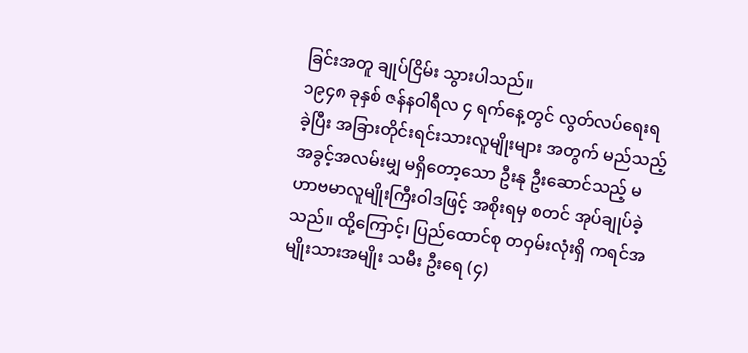ခြင်းအတူ ချုပ်ငြိမ်း သွားပါသည်။
၁၉၄၈ ခုနှစ် ဇန်နဝါရီလ ၄ ရက်နေ့တွင် လွတ်လပ်ရေးရခဲ့ပြီး အခြားတိုင်းရင်းသားလူမျိုးများ အတွက် မည်သည့်အခွင့်အလမ်းမျှ မရှိတော့သော ဦးနု ဦးဆောင်သည့် မဟာဗမာလူမျိုးကြီးဝါဒဖြင့် အစိုးရမှ စတင် အုပ်ချုပ်ခဲ့သည်။ ထို့ကြောင့်၊ ပြည်ထောင်စု တဝှမ်းလုံးရှိ ကရင်အမျိုးသားအမျိုး သမီး ဦးရေ (၄)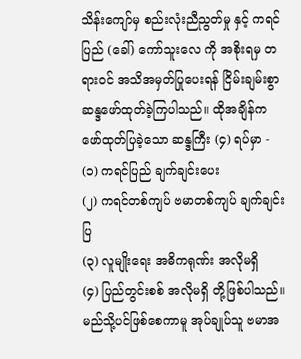သိန်းကျော်မှ စည်းလုံးညီညွတ်မှု နှင့် ကရင်ပြည် (ခေါ်) ကော်သူးလေ ကို အစိုးရမှ တရားဝင် အသိအမှတ်ပြုပေးရန် ငြိမ်းချမ်းစွာ ဆန္ဒဖော်ထုတ်ခဲ့ကြပါသည်။ ထိုအချိန်က ဖော်ထုတ်ပြခဲ့သော ဆန္ဒကြီး (၄) ရပ်မှာ -
(၁) ကရင်ပြည် ချက်ချင်းပေး
(၂) ကရင်တစ်ကျပ် ဗမာတစ်ကျပ် ချက်ချင်းပြ
(၃) လူမျိုးရေး အဓိကရုဏ်း အလိုမရှိ
(၄) ပြည်တွင်းစစ် အလိုမရှိ တို့ဖြစ်ပါသည်။
မည်သို့ပင်ဖြစ်စေကာမူ အုပ်ချုပ်သူ ဗမာအ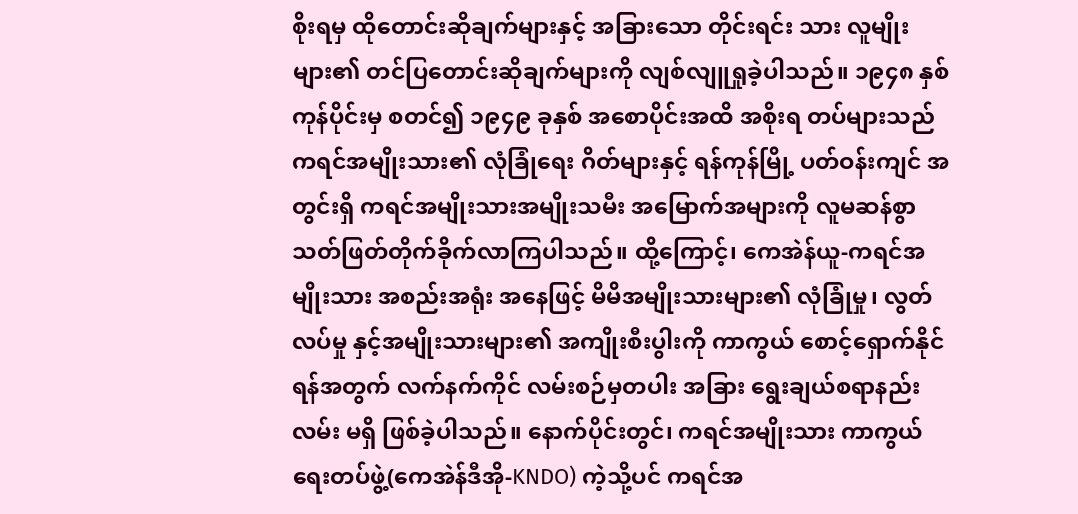စိုးရမှ ထိုတောင်းဆိုချက်များနှင့် အခြားသော တိုင်းရင်း သား လူမျိုးများ၏ တင်ပြတောင်းဆိုချက်များကို လျစ်လျူရှုခဲ့ပါသည်။ ၁၉၄၈ နှစ်ကုန်ပိုင်းမှ စတင်၍ ၁၉၄၉ ခုနှစ် အစောပိုင်းအထိ အစိုးရ တပ်များသည် ကရင်အမျိုးသား၏ လုံခြုံရေး ဂိတ်များနှင့် ရန်ကုန်မြို့ ပတ်ဝန်းကျင် အတွင်းရှိ ကရင်အမျိုးသားအမျိုးသမီး အမြောက်အများကို လူမဆန်စွာ သတ်ဖြတ်တိုက်ခိုက်လာကြပါသည်။ ထို့ကြောင့်၊ ကေအဲန်ယူ-ကရင်အမျိုးသား အစည်းအရုံး အနေဖြင့် မိမိအမျိုးသားများ၏ လုံခြုံမှု၊ လွတ်လပ်မှု နှင့်အမျိုးသားများ၏ အကျိုးစီးပွါးကို ကာကွယ် စောင့်ရှောက်နိုင်ရန်အတွက် လက်နက်ကိုင် လမ်းစဉ်မှတပါး အခြား ရွေးချယ်စရာနည်းလမ်း မရှိ ဖြစ်ခဲ့ပါသည်။ နောက်ပိုင်းတွင်၊ ကရင်အမျိုးသား ကာကွယ်ရေးတပ်ဖွဲ့(ကေအဲန်ဒီအို-KNDO) ကဲ့သို့ပင် ကရင်အ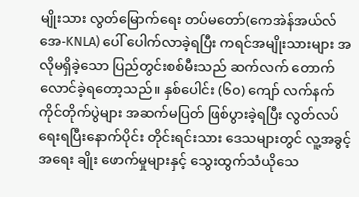မျိုးသား လွတ်မြောက်ရေး တပ်မတော်(ကေအဲန်အယ်လ်အေ-KNLA) ပေါ် ပေါက်လာခဲ့ရပြီး ကရင်အမျိုးသားများ အလိုမရှိခဲ့သော ပြည်တွင်းစစ်မီးသည် ဆက်လက် တောက်လောင်ခဲ့ရတော့သည်။ နှစ်ပေါင်း (၆၀) ကျော် လက်နက်ကိုင်တိုက်ပွဲများ အဆက်မပြတ် ဖြစ်ပွားခဲ့ရပြီး လွတ်လပ်ရေးရပြီးနောက်ပိုင်း တိုင်းရင်းသား ဒေသများတွင် လူ့အခွင့်အရေး ချိုး ဖောက်မှုများနှင့် သွေးထွက်သံယိုသေ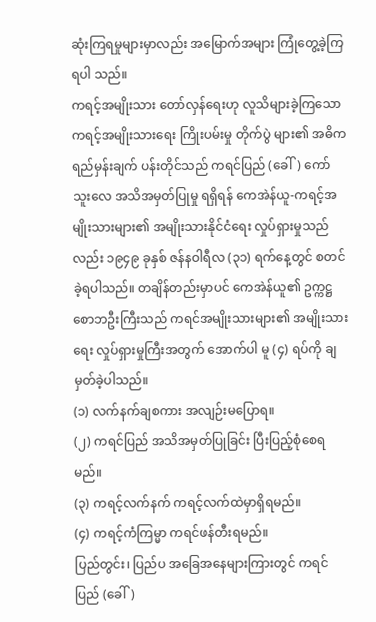ဆုံးကြရမှုများမှာလည်း အမြောက်အများ ကြုံတွေ့ခဲ့ကြရပါ သည်။
ကရင့်အမျိုးသား တော်လှန်ရေးဟု လူသိများခဲ့ကြသော ကရင့်အမျိုးသားရေး ကြိုးပမ်းမှု တိုက်ပွဲ များ၏ အဓိက ရည်မှန်းချက် ပန်းတိုင်သည် ကရင်ပြည် (ခေါ်) ကော်သူးလေ အသိအမှတ်ပြုမှု ရရှိရန် ကေအဲန်ယူ-ကရင့်အမျိုးသားများ၏ အမျိုးသားနိုင်ငံရေး လှုပ်ရှားမှုသည်လည်း ၁၉၄၉ ခုနှစ် ဇန်နဝါရီလ (၃၁) ရက်နေ့တွင် စတင်ခဲ့ရပါသည်။ တချိန်တည်းမှာပင် ကေအဲန်ယူ၏ ဥက္ကဋ္ဌ စောဘဦးကြီးသည် ကရင်အမျိုးသားများ၏ အမျိုးသားရေး လှုပ်ရှားမှုကြီးအတွက် အောက်ပါ မူ (၄) ရပ်ကို ချမှတ်ခဲ့ပါသည်။
(၁) လက်နက်ချစကား အလျဉ်းမပြောရ။
(၂) ကရင်ပြည် အသိအမှတ်ပြုခြင်း ပြီးပြည့်စုံစေရမည်။
(၃) ကရင့်လက်နက် ကရင့်လက်ထဲမှာရှိရမည်။
(၄) ကရင့်ကံကြမ္မာ ကရင်ဖန်တီးရမည်။
ပြည်တွင်း၊ ပြည်ပ အခြေအနေများကြားတွင် ကရင်ပြည် (ခေါ်)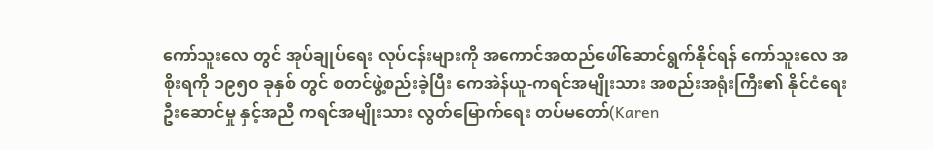ကော်သူးလေ တွင် အုပ်ချုပ်ရေး လုပ်ငန်းများကို အကောင်အထည်ဖေါ်ဆောင်ရွက်နိုင်ရန် ကော်သူးလေ အစိုးရကို ၁၉၅၀ ခုနှစ် တွင် စတင်ဖွဲ့စည်းခဲ့ပြီး ကေအဲန်ယူ-ကရင်အမျိုးသား အစည်းအရုံးကြီး၏ နိုင်ငံရေး ဦးဆောင်မှု နှင့်အညီ ကရင်အမျိုးသား လွတ်မြောက်ရေး တပ်မတော်(Karen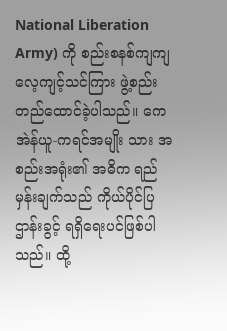National Liberation Army) ကို စည်းစနစ်ကျကျ လေ့ကျင့်သင်ကြား ဖွဲ့စည်းတည်ထောင်ခဲ့ပါသည်။ ကေအဲန်ယူ-ကရင်အမျိုး သား အစည်းအရုံး၏ အဓိက ရည်မှန်းချက်သည် ကိုယ်ပိုင်ပြဌာန်းခွင့် ရရှိရေးပင်ဖြစ်ပါသည်။ ထို့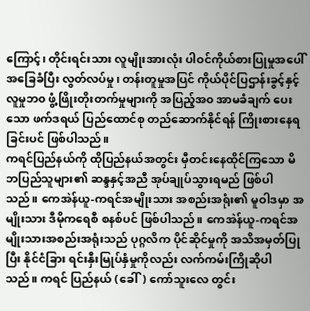ကြောင့်၊ တိုင်းရင်းသား လူမျိုးအားလုံး ပါဝင်ကိုယ်စားပြုမှုအပေါ် အခြေခံပြီး လွတ်လပ်မှု၊ တန်းတူမှုအပြင် ကိုယ်ပိုင်ပြဌာန်းခွင့်နှင့် လူမှုဘ၀ ဖွံ့ဖြိုးတိုးတက်မှုများကို အပြည့်အ၀ အာမခံချက် ပေးသော ဖက်ဒရယ် ပြည်ထောင်စု တည်ဆောက်နိုင်ရန် ကြိုးစားနေရခြင်းပင် ဖြစ်ပါသည်။
ကရင်ပြည်နယ်ကို ထိုပြည်နယ်အတွင်း မှီတင်းနေထိုင်ကြသော မိဘပြည်သူများ၏ ဆန္ဒနှင့်အညီ အုပ်ချုပ်သွားရမည် ဖြစ်ပါသည်။ ကေအဲန်ယူ-ကရင်အမျိုးသား အစည်းအရုံး၏ မူဝါဒမှာ အမျိုးသား ဒီမိုကရေစီ စနစ်ပင် ဖြစ်ပါသည်။ ကေအဲန်ယူ-ကရင်အမျိုးသားအစည်းအရုံးသည် ပုဂ္ဂလိက ပိုင်ဆိုင်မှုကို အသိအမှတ်ပြုပြီး နိုင်ငံခြား ရင်းနှီးမြုပ်နှံမှုကိုလည်း လက်ကမ်းကြိုဆိုပါသည်။ ကရင် ပြည်နယ် (ခေါ်) ကော်သူးလေ တွင်း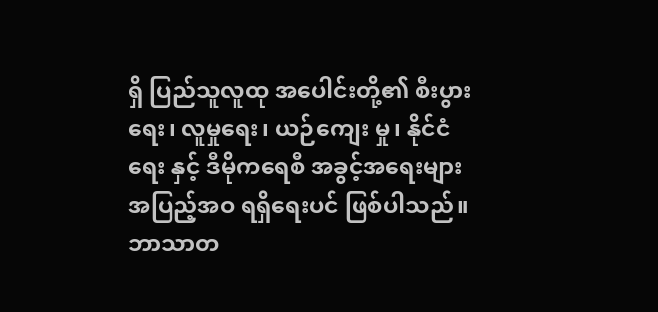ရှိ ပြည်သူလူထု အပေါင်းတို့၏ စီးပွားရေး၊ လူမှုရေး၊ ယဉ်ကျေး မှု၊ နိုင်ငံရေး နှင့် ဒီမိုကရေစီ အခွင့်အရေးများ အပြည့်အဝ ရရှိရေးပင် ဖြစ်ပါသည်။ ဘာသာတ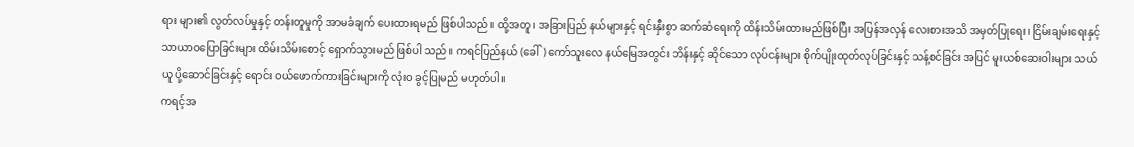ရား များ၏ လွတ်လပ်မှုနှင့် တန်းတူမှုကို အာမခံချက် ပေးထားရမည် ဖြစ်ပါသည်။ ထို့အတူ၊ အခြားပြည် နယ်များနှင့် ရင်းနှီးစွာ ဆက်ဆံရေးကို ထိန်းသိမ်းထားမည်ဖြစ်ပြီး အပြန်အလှန် လေးစားအသိ အမှတ်ပြုရေး၊ ငြိမ်းချမ်းရေးနှင့် သာယာဝပြောခြင်းများ ထိမ်းသိမ်းစောင့် ရှောက်သွားမည် ဖြစ်ပါ သည်။ ကရင်ပြည်နယ် (ခေါ်) ကော်သူးလေ နယ်မြေအတွင်း ဘိန်းနှင့် ဆိုင်သော လုပ်ငန်းများ စိုက်ပျိုးထုတ်လုပ်ခြင်းနှင့် သန့်စင်ခြင်း အပြင် မူးယစ်ဆေးဝါးများ သယ်ယူ ပို့ဆောင်ခြင်းနှင့် ရောင်း ဝယ်ဖောက်ကားခြင်းများကို လုံးဝ ခွင့်ပြုမည် မဟုတ်ပါ။
ကရင့်အ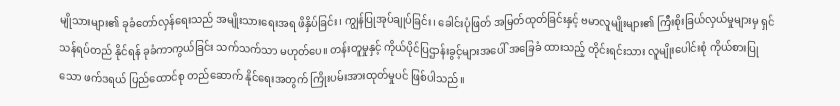မျိုသားများ၏ ခုခံတော်လှန်ရေးသည် အမျိုးသားရေးအရ ဖိနှိပ်ခြင်း၊ ကျွန်ပြုအုပ်ချုပ်ခြင်း၊ ခေါင်းပုံဖြတ် အမြတ်ထုတ်ခြင်းနှင့် ဗမာလူမျိုးများ၏ ကြီးစိုးခြယ်လှယ်မှုများမှ ရှင်သန်ရပ်တည် နိုင်ရန် ခုခံကာကွယ်ခြင်း သက်သက်သာ မဟုတ်ပေ။ တန်းတူမှုနှင့် ကိုယ်ပိုင်ပြဌာန်းခွင့်များအပေါ် အခြေခံ ထားသည့် တိုင်းရင်းသား လူမျိုးပေါင်းစုံ ကိုယ်စားပြုသော ဖက်ဒရယ် ပြည်ထောင်စု တည်ဆောက် နိုင်ရေးအတွက် ကြိုးပမ်းအားထုတ်မှုပင် ဖြစ်ပါသည်။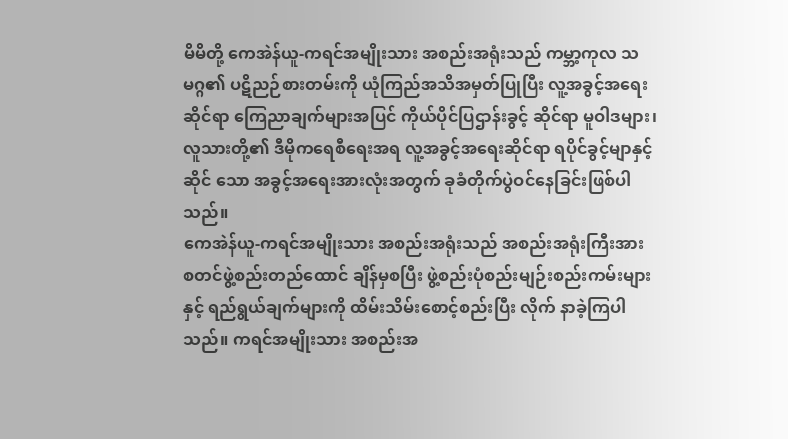မိမိတို့ ကေအဲန်ယူ-ကရင်အမျိုးသား အစည်းအရုံးသည် ကမ္ဘာ့ကုလ သမဂ္ဂ၏ ပဋိညဉ်စားတမ်းကို ယုံကြည်အသိအမှတ်ပြုပြီး လူ့အခွင့်အရေးဆိုင်ရာ ကြေညာချက်များအပြင် ကိုယ်ပိုင်ပြဌာန်းခွင့် ဆိုင်ရာ မူဝါဒများ၊ လူသားတို့၏ ဒီမိုကရေစီရေးအရ လူ့အခွင့်အရေးဆိုင်ရာ ရပိုင်ခွင့်မျာနှင့်ဆိုင် သော အခွင့်အရေးအားလုံးအတွက် ခုခံတိုက်ပွဲဝင်နေခြင်းဖြစ်ပါသည်။
ကေအဲန်ယူ-ကရင်အမျိုးသား အစည်းအရုံးသည် အစည်းအရုံးကြီးအား စတင်ဖွဲ့စည်းတည်ထောင် ချိန်မှစပြီး ဖွဲ့စည်းပုံစည်းမျဉ်းစည်းကမ်းများနှင့် ရည်ရွယ်ချက်များကို ထိမ်းသိမ်းစောင့်စည်းပြီး လိုက် နာခဲ့ကြပါသည်။ ကရင်အမျိုးသား အစည်းအ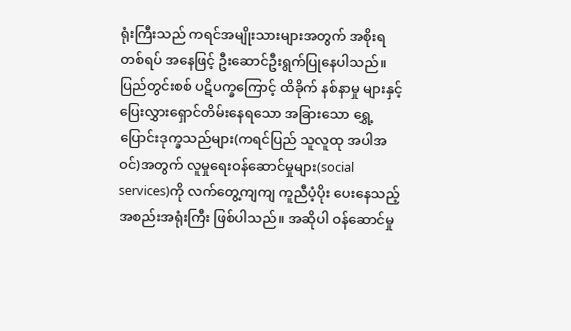ရုံးကြီးသည် ကရင်အမျိုးသားများအတွက် အစိုးရ တစ်ရပ် အနေဖြင့် ဦးဆောင်ဦးရွက်ပြုနေပါသည်။ ပြည်တွင်းစစ် ပဋိပက္ခကြောင့် ထိခိုက် နစ်နာမှု များနှင့် ပြေးလွှားရှောင်တိမ်းနေရသော အခြားသော ရွှေ့ပြောင်းဒုက္ခသည်များ(ကရင်ပြည် သူလူထု အပါအဝင်)အတွက် လူမှုရေးဝန်ဆောင်မှုများ(social services)ကို လက်တွေ့ကျကျ ကူညီပံ့ပိုး ပေးနေသည့် အစည်းအရုံးကြီး ဖြစ်ပါသည်။ အဆိုပါ ဝန်ဆောင်မှု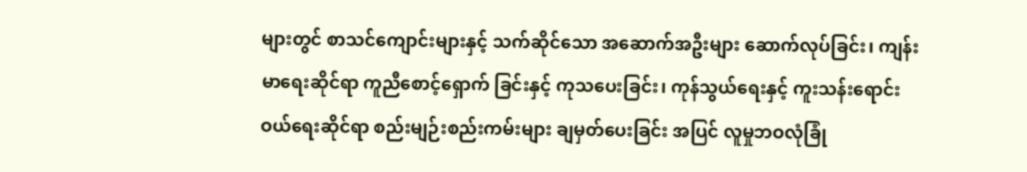များတွင် စာသင်ကျောင်းများနှင့် သက်ဆိုင်သော အဆောက်အဦးများ ဆောက်လုပ်ခြင်း၊ ကျန်းမာရေးဆိုင်ရာ ကူညီစောင့်ရှောက် ခြင်းနှင့် ကုသပေးခြင်း၊ ကုန်သွယ်ရေးနှင့် ကူးသန်းရောင်းဝယ်ရေးဆိုင်ရာ စည်းမျဉ်းစည်းကမ်းများ ချမှတ်ပေးခြင်း အပြင် လူမှုဘဝလုံခြုံ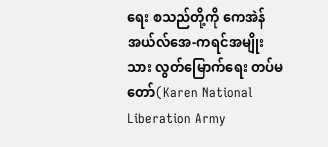ရေး စသည်တို့ကို ကေအဲန်အယ်လ်အေ-ကရင်အမျိုးသား လွတ်မြောက်ရေး တပ်မတော်(Karen National Liberation Army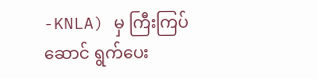-KNLA) မှ ကြီးကြပ်ဆောင် ရွက်ပေး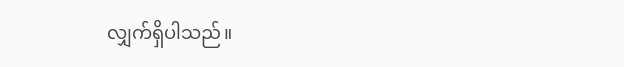လျှက်ရှိပါသည်။